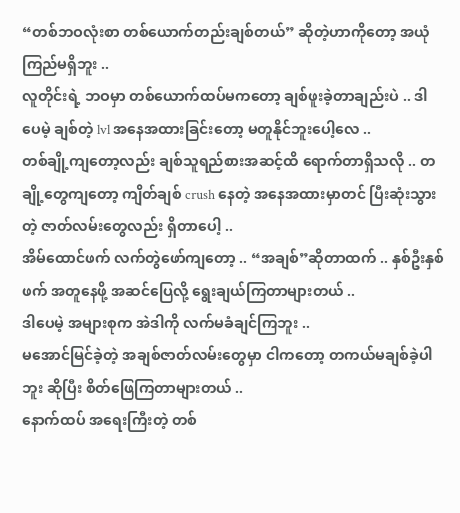“တစ်ဘဝလုံးစာ တစ်ယောက်တည်းချစ်တယ်” ဆိုတဲ့ဟာကိုတော့ အယုံကြည်မရှိဘူး ..
လူတိုင်းရဲ့ ဘဝမှာ တစ်ယောက်ထပ်မကတော့ ချစ်ဖူးခဲ့တာချည်းပဲ .. ဒါပေမဲ့ ချစ်တဲ့ lvl အနေအထားခြင်းတော့ မတူနိုင်ဘူးပေါ့လေ ..
တစ်ချို့ကျတော့လည်း ချစ်သူရည်စားအဆင့်ထိ ရောက်တာရှိသလို .. တချို့တွေကျတော့ ကျိတ်ချစ် crush နေတဲ့ အနေအထားမှာတင် ပြီးဆုံးသွားတဲ့ ဇာတ်လမ်းတွေလည်း ရှိတာပေါ့ ..
အိမ်ထောင်ဖက် လက်တွဲဖော်ကျတော့ .. “အချစ်”ဆိုတာထက် .. နှစ်ဦးနှစ်ဖက် အတူနေဖို့ အဆင်ပြေလို့ ရွေးချယ်ကြတာများတယ် ..
ဒါပေမဲ့ အများစုက အဲဒါကို လက်မခံချင်ကြဘူး ..
မအောင်မြင်ခဲ့တဲ့ အချစ်ဇာတ်လမ်းတွေမှာ ငါကတော့ တကယ်မချစ်ခဲ့ပါဘူး ဆိုပြီး စိတ်ဖြေကြတာများတယ် ..
နောက်ထပ် အရေးကြီးတဲ့ တစ်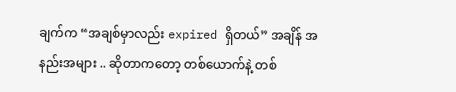ချက်က “အချစ်မှာလည်း expired ရှိတယ်” အချိန် အနည်းအများ .. ဆိုတာကတော့ တစ်ယောက်နဲ့ တစ်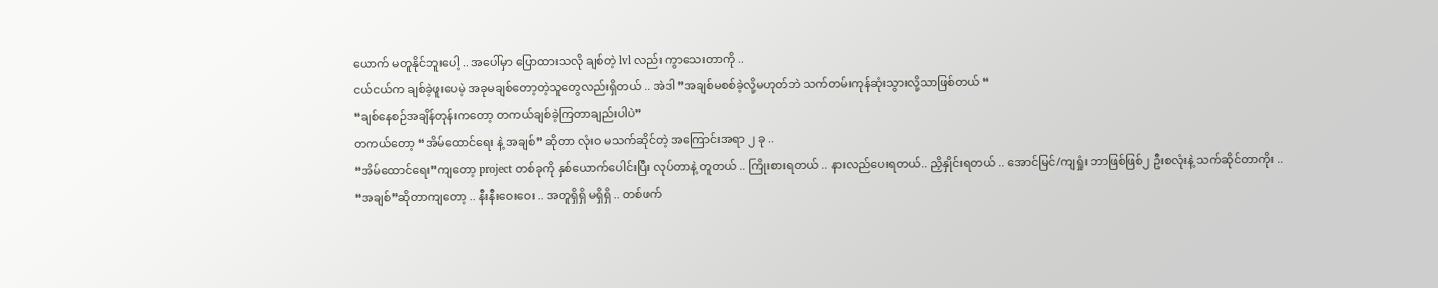ယောက် မတူနိုင်ဘူးပေါ့ .. အပေါ်မှာ ပြောထားသလို ချစ်တဲ့ lvl လည်း ကွာသေးတာကို ..
ငယ်ငယ်က ချစ်ခဲ့ဖူးပေမဲ့ အခုမချစ်တော့တဲ့သူတွေလည်းရှိတယ် .. အဲဒါ ”အချစ်မစစ်ခဲ့လို့မဟုတ်ဘဲ သက်တမ်းကုန်ဆုံးသွားလို့သာဖြစ်တယ် “
“ချစ်နေစဉ်အချိန်တုန်းကတော့ တကယ်ချစ်ခဲ့ကြတာချည်းပါပဲ”
တကယ်တော့ “အိမ်ထောင်ရေး နဲ့ အချစ်” ဆိုတာ လုံးဝ မသက်ဆိုင်တဲ့ အကြောင်းအရာ ၂ ခု ..
“အိမ်ထောင်ရေး”ကျတော့ project တစ်ခုကို နှစ်ယောက်ပေါင်းပြီး လုပ်တာနဲ့ တူတယ် .. ကြိုးစားရတယ် .. နားလည်ပေးရတယ်.. ညှိနှိုင်းရတယ် .. အောင်မြင်/ကျရှုံး ဘာဖြစ်ဖြစ်၂ ဦးစလုံးနဲ့ သက်ဆိုင်တာကိုး ..
“အချစ်”ဆိုတာကျတော့ .. နီးနီးဝေးဝေး .. အတူရှိရှိ မရှိရှိ .. တစ်ဖက်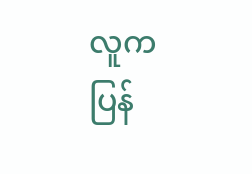လူက ပြန်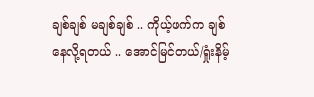ချစ်ချစ် မချစ်ချစ် .. ကိုယ့်ဖက်က ချစ်နေလို့ရတယ် .. အောင်မြင်တယ်/ရှုံးနိမ့်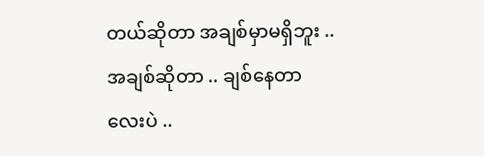တယ်ဆိုတာ အချစ်မှာမရှိဘူး ..
အချစ်ဆိုတာ .. ချစ်နေတာလေးပဲ ..